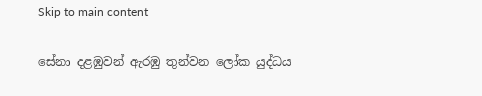Skip to main content

සේනා දළඹුවන් ඇරඹු තුන්වන ලෝක යුද්ධය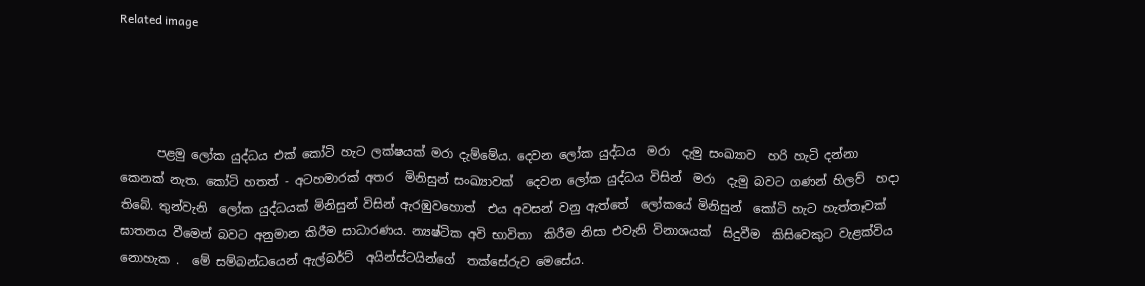Related image




      පළමු ලෝක යුද්ධය එක් කෝටි හැට ලක්ෂයක් මරා දැම්මේය. දෙවන ලෝක යුද්ධය  මරා  දැමු සංඛ්‍යාව  හරි හැටි දන්නා  කෙනක් නැත. කෝටි හතත් - අටහමාරක් අතර  මිනිසුන් සංඛ්‍යාවක්  දෙවන ලෝක යුද්ධය විසින්  මරා  දැමු බවට ගණන් හිලව්  හදා  තිබේ. තුන්වැනි  ලෝක යුද්ධයක් මිනිසුන් විසින් ඇරඹුවහොත්  එය අවසන් වනු ඇත්තේ  ලෝකයේ මිනිසුන්  කෝටි හැට හැත්තෑවක් ඝාතනය වීමෙන් බවට අනුමාන කිරීම සාධාරණය. න්‍යෂ්ටික අවි භාවිතා  කිරීම නිසා එවැනි විනාශයක්  සිදුවීම  කිසිවෙකුට වැළක්විය නොහැක .  මේ සම්බන්ධයෙන් ඇල්බර්ට්  අයින්ස්ටයින්ගේ  තක්සේරුව මෙසේය.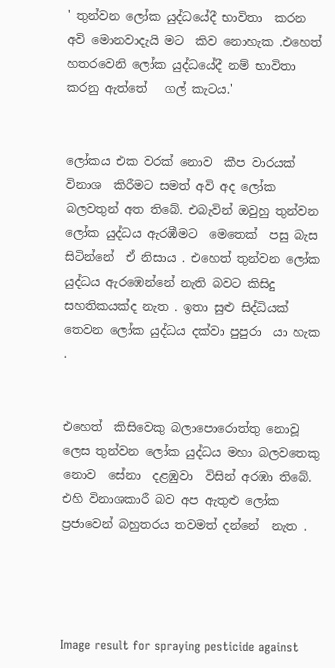' තුන්වන ලෝක යුද්ධයේදී භාවිතා  කරන  අවි මොනවාදැයි මට  කිව නොහැක .එහෙත් හතරවෙනි ලෝක යුද්ධයේදී නම් භාවිතා  කරනු ඇත්තේ   ගල් කැටය.'


ලෝකය එක වරක් නොව  කීප වාරයක් විනාශ  කිරීමට සමත් අවි අද ලෝක බලවතුන් අත තිබේ. එබැවින් ඔවුහු තුන්වන ලෝක යුද්ධය ඇරඹීමට  මෙතෙක්  පසු බැස සිටින්නේ  ඒ නිසාය . එහෙත් තුන්වන ලෝක යුද්ධය ඇරඹෙන්නේ නැති බවට කිසිදු සහතිකයක්ද නැත . ඉතා සුළු සිද්ධියක් තෙවන ලෝක යුද්ධය දක්වා පුපුරා  යා හැක .


එහෙත්  කිසිවෙකු බලාපොරොත්තු නොවූ  ලෙස තුන්වන ලෝක යුද්ධය මහා බලවතෙකු නොව  සේනා  දළඹුවා  විසින් අරඹා තිබේ. එහි විනාශකාරී බව අප ඇතුළු ලෝක ප්‍රජාවෙන් බහුතරය තවමත් දන්නේ  නැත .




Image result for spraying pesticide against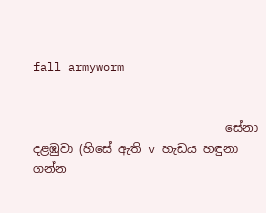fall armyworm


                                සේනා දළඹුවා (හිසේ ඇති v හැඩය හඳුනා ගන්න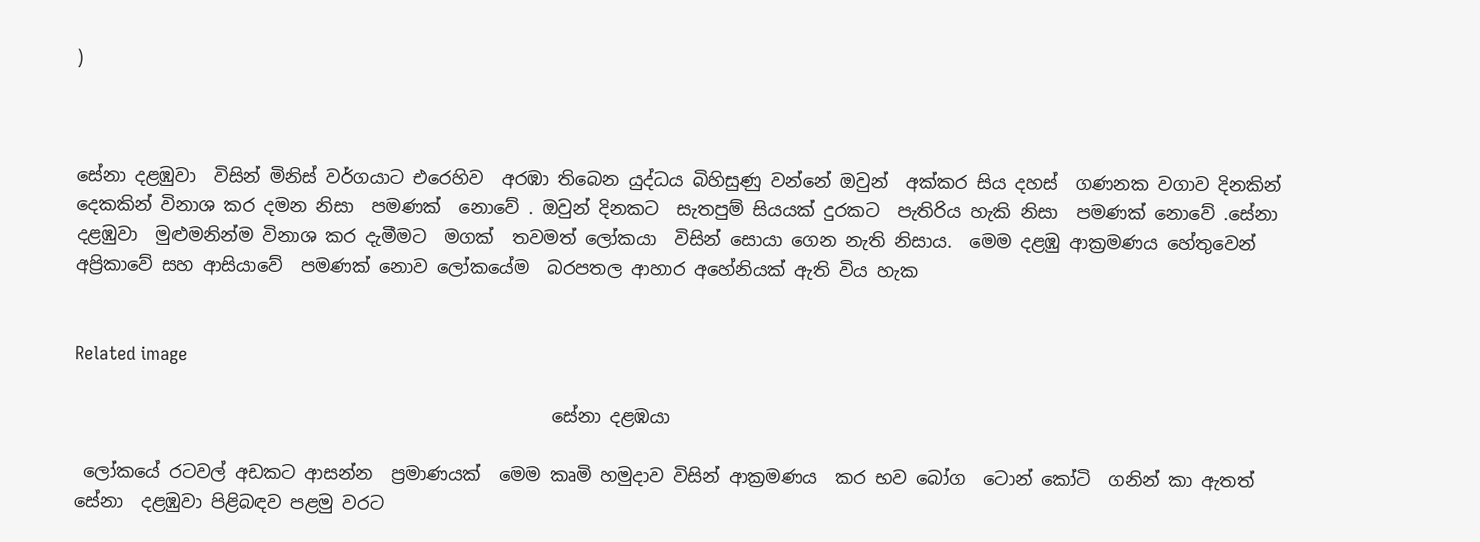)



සේනා දළඹුවා  විසින් මිනිස් වර්ගයාට එරෙහිව  අරඹා තිබෙන යුද්ධය බිහිසුණු වන්නේ ඔවුන්  අක්කර සිය දහස්  ගණනක වගාව දිනකින් දෙකකින් විනාශ කර දමන නිසා  පමණක්  නොවේ . ඔවුන් දිනකට  සැතපුම් සියයක් දුරකට  පැතිරිය හැකි නිසා  පමණක් නොවේ .සේනා දළඹුවා  මුළුමනින්ම විනාශ කර දැමීමට  මගක්  තවමත් ලෝකයා  විසින් සොයා ගෙන නැති නිසාය.  මෙම දළඹු ආක්‍රමණය හේතුවෙන් අප්‍රිකාවේ සහ ආසියාවේ  පමණක් නොව ලෝකයේම  බරපතල ආහාර අහේනියක් ඇති විය හැක


Related image

                                                     සේනා දළඹයා

 ලෝකයේ රටවල් අඩකට ආසන්න  ප්‍රමාණයක්  මෙම කෘමි හමුදාව විසින් ආක්‍රමණය  කර භව බෝග  ටොන් කෝටි  ගනින් කා ඇතත්  සේනා  දළඹුවා පිළිබඳව පළමු වරට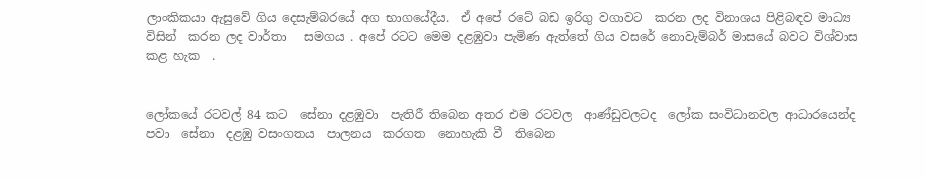ලාංකිකයා ඇසුවේ ගිය දෙසැම්බරයේ අග භාගයේදීය.  ඒ අපේ රටේ බඩ ඉරිගු වගාවට  කරන ලද විනාශය පිළිබඳව මාධ්‍ය විසින්  කරන ලද වාර්තා   සමගය . අපේ රටට මෙම දළඹුවා පැමිණ ඇත්තේ ගිය වසරේ නොවැම්බර් මාසයේ බවට විශ්වාස කළ හැක  .


ලෝකයේ රටවල් 84 කට  සේනා දළඹුවා  පැතිරී තිබෙන අතර එම රටවල  ආණ්ඩුවලටද  ලෝක සංවිධානවල ආධාරයෙන්ද පවා  සේනා  දළඹු වසංගතය  පාලනය  කරගත  නොහැකි වී  තිබෙන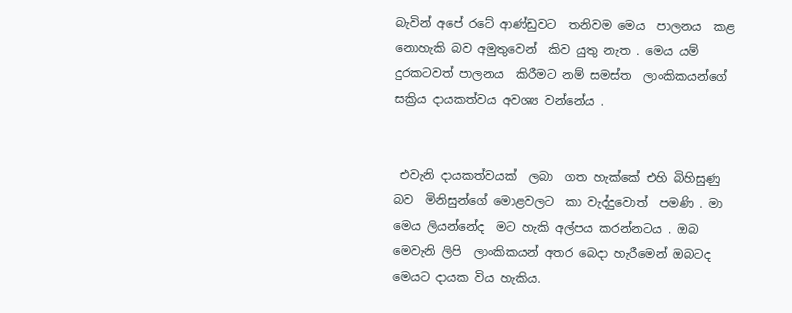බැවින් අපේ රටේ ආණ්ඩුවට  තනිවම මෙය  පාලනය  කළ නොහැකි බව අමුතුවෙන්  කිව යුතු නැත . මෙය යම් දුරකටවත් පාලනය  කිරීමට නම් සමස්ත  ලාංකිකයන්ගේ සක්‍රිය දායකත්වය අවශ්‍ය වන්නේය .


 එවැනි දායකත්වයක්  ලබා  ගත හැක්කේ එහි බිහිසුණු බව  මිනිසුන්ගේ මොළවලට  කා වැද්දුවොත්  පමණි . මා මෙය ලියන්නේද  මට හැකි අල්පය කරන්නටය . ඔබ මෙවැනි ලිපි  ලාංකිකයන් අතර බෙදා හැරීමෙන් ඔබටද මෙයට දායක විය හැකිය.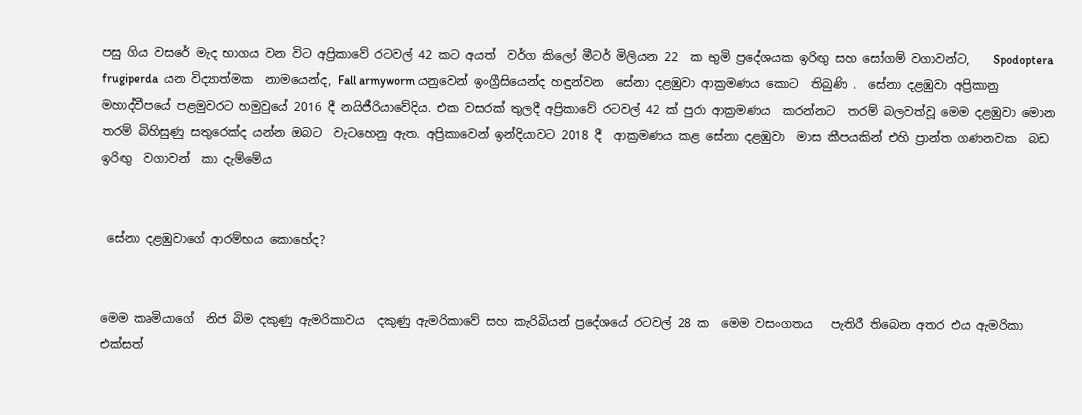පසු ගිය වසරේ මැද භාගය වන විට අප්‍රිකාවේ රටවල් 42 කට අයත්  වර්ග කිලෝ මීටර් මිලියන 22  ක භුමි ප්‍රදේශයක ඉරිඟු සහ සෝගම් වගාවන්ට,    Spodoptera frugiperda  යන විද්‍යාත්මක  නාමයෙන්ද, Fall armyworm යනුවෙන් ඉංග්‍රීසියෙන්ද හඳුන්වන  සේනා දළඹුවා ආක්‍රමණය කොට  තිබුණි .  සේනා දළඹුවා අප්‍රිකානු මහාද්වීපයේ පළමුවරට හමුවුයේ 2016 දී නයිජීරියාවේදිය. එක වසරක් තුලදී අප්‍රිකාවේ රටවල් 42 ක් පුරා ආක්‍රමණය  කරන්නට  තරම් බලවත්වූ මෙම දළඹුවා මොන තරම් බිහිසුණු සතුරෙක්ද යන්න ඔබට  වැටහෙනු ඇත. අප්‍රිකාවෙන් ඉන්දියාවට 2018 දී  ආක්‍රමණය කළ සේනා දළඹුවා  මාස කීපයකින් එහි ප්‍රාන්ත ගණනවක  බඩ ඉරිඟු  වගාවන්  කා දැම්මේය


 සේනා දළඹුවාගේ ආරම්භය කොහේද?


මෙම කෘමියාගේ  නිජ බිම දකුණු ඇමරිකාවය  දකුණු ඇමරිකාවේ සහ කැරිබියන් ප්‍රදේශයේ රටවල් 28 ක  මෙම වසංගතය   පැතිරී තිබෙන අතර එය ඇමරිකා එක්සත්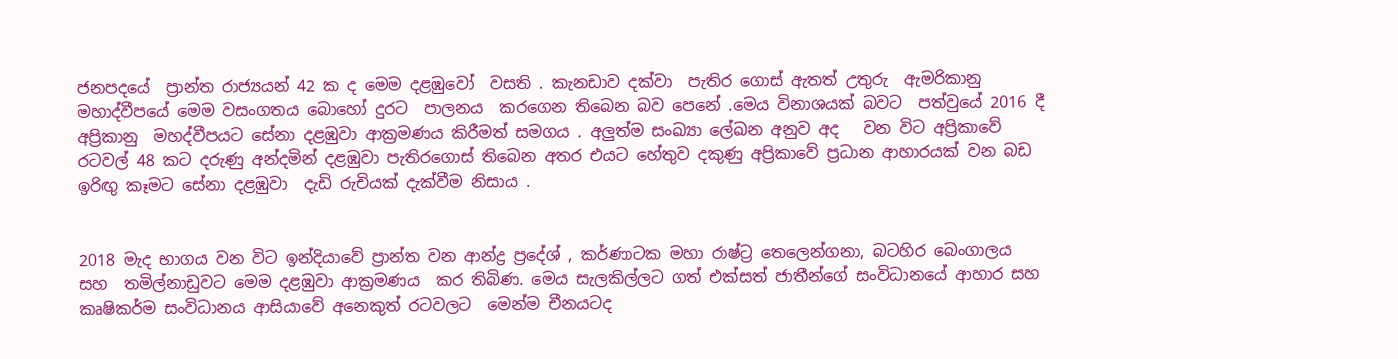ජනපදයේ  ප්‍රාන්ත රාජ්‍යයන් 42 ක ද මෙම දළඹුවෝ  වසති . කැනඩාව දක්වා  පැතිර ගොස් ඇතත් උතුරු  ඇමරිකානු මහාද්වීපයේ මෙම වසංගතය බොහෝ දුරට  පාලනය  කරගෙන තිබෙන බව පෙනේ .මෙය විනාශයක් බවට  පත්වුයේ 2016 දී අප්‍රිකානු  මහද්වීපයට සේනා දළඹුවා ආක්‍රමණය කිරීමත් සමගය . අලුත්ම සංඛ්‍යා ලේඛන අනුව අද   වන විට අප්‍රිකාවේ රටවල් 48 කට දරුණු අන්දමින් දළඹුවා පැතිරගොස් තිබෙන අතර එයට හේතුව දකුණු අප්‍රිකාවේ ප්‍රධාන ආහාරයක් වන බඩ ඉරිඟු කෑමට සේනා දළඹුවා  දැඩි රුචියක් දැක්වීම නිසාය .


2018 මැද භාගය වන විට ඉන්දියාවේ ප්‍රාන්ත වන ආන්ද්‍ර ප්‍රදේශ් , කර්ණාටක මහා රාෂ්ට්‍ර තෙලෙන්ගනා, බටහිර බෙංගාලය  සහ  තමිල්නාඩුවට මෙම දළඹුවා ආක්‍රමණය  කර තිබිණ. මෙය සැලකිල්ලට ගත් එක්සත් ජාතීන්ගේ සංවිධානයේ ආහාර සහ  කෘෂිකර්ම සංවිධානය ආසියාවේ අනෙකුත් රටවලට  මෙන්ම චීනයටද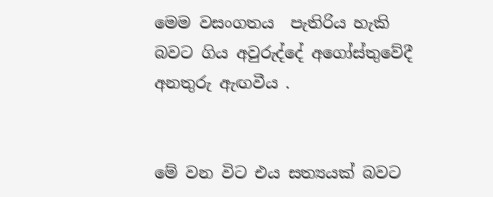මෙම වසංගතය  පැතිරිය හැකි බවට ගිය අවුරුද්දේ අගෝස්තුවේදී  අනතුරු ඇඟවීය .


මේ වන විට එය සත්‍යයක් බවට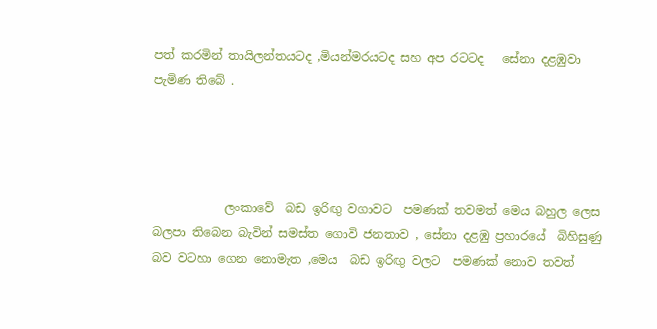පත් කරමින් තායිලන්තයටද ,මියන්මරයටද සහ අප රටටද   සේනා දළඹුවා  පැමිණ තිබේ .




            ලංකාවේ  බඩ ඉරිඟු වගාවට  පමණක් තවමත් මෙය බහුල ලෙස  බලපා තිබෙන බැවින් සමස්ත ගොවි ජනතාව , සේනා දළඹු ප්‍රහාරයේ  බිහිසුණු බව වටහා ගෙන නොමැත ,මෙය  බඩ ඉරිඟු වලට  පමණක් නොව තවත්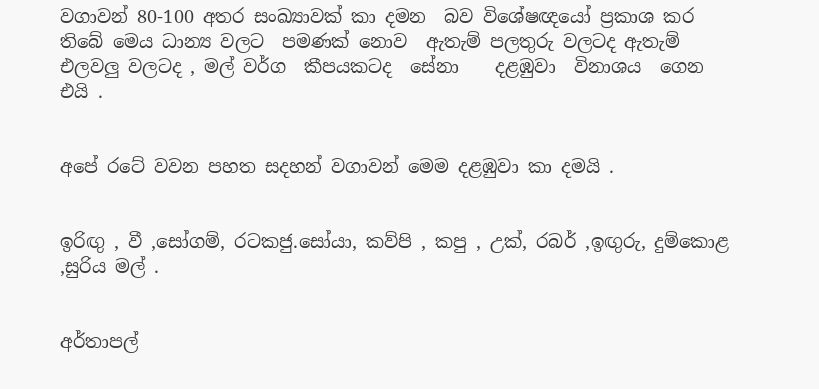වගාවන් 80-100 අතර සංඛ්‍යාවක් කා දමන  බව විශේෂඥයෝ ප්‍රකාශ කර තිබේ මෙය ධාන්‍ය වලට  පමණක් නොව  ඇතැම් පලතුරු වලටද ඇතැම් එලවලු වලටද , මල් වර්ග  කීපයකටද  සේනා    දළඹුවා  විනාශය  ගෙන එයි .


අපේ රටේ වවන පහත සදහන් වගාවන් මෙම දළඹුවා කා දමයි .


ඉරිඟු , වී ,සෝගම්, රටකජු.සෝයා, කව්පි , කපු , උක්, රබර් ,ඉඟුරු, දුම්කොළ ,සුරිය මල් .


අර්තාපල්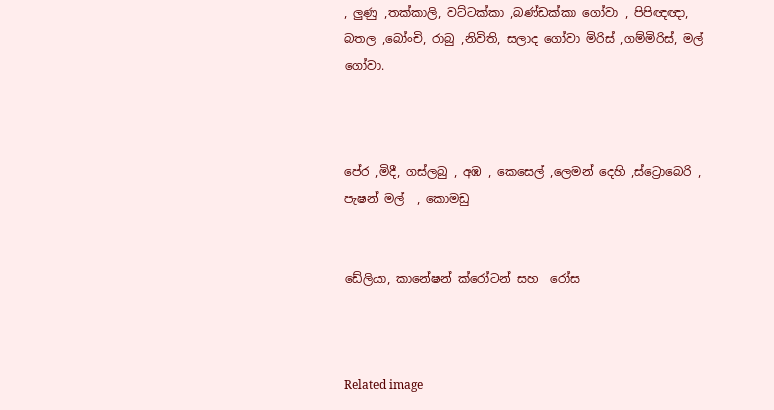, ලුණු ,තක්කාලි, වට්ටක්කා ,බණ්ඩක්කා ගෝවා , පිපිඥඥා, බතල ,බෝංචි, රාබු ,නිවිති, සලාද ගෝවා මිරිස් ,ගම්මිරිස්, මල් ගෝවා.



පේර ,මිදී, ගස්ලබු , අඹ , කෙසෙල් ,ලෙමන් දෙහි ,ස්ට්‍රොබෙරි , පැෂන් මල්  , කොමඩු


ඩේලියා, කානේෂන් ක්රෝටන් සහ  රෝස



Related image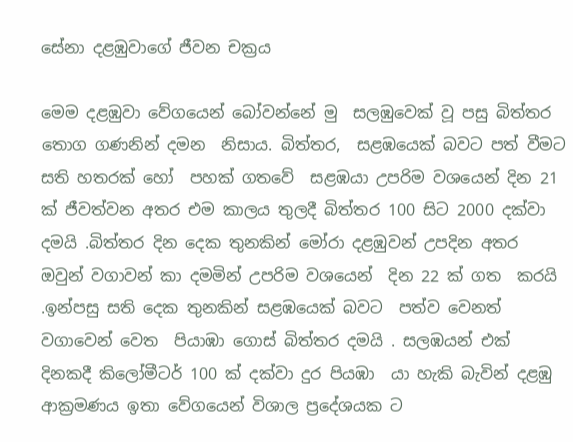සේනා දළඹුවාගේ ජීවන චක්‍රය

මෙම දළඹුවා වේගයෙන් බෝවන්නේ මු  සලඹුවෙක් වූ පසු බිත්තර තොග ගණනින් දමන  නිසාය. බිත්තර,  සළඹයෙක් බවට පත් වීමට සති හතරක් හෝ  පහක් ගතවේ  සළඹයා උපරිම වශයෙන් දින 21 ක් ජීවත්වන අතර එම කාලය තුලදී බිත්තර 100 සිට 2000 දක්වා දමයි .බිත්තර දින දෙක තුනකින් මෝරා දළඹුවන් උපදින අතර  ඔවුන් වගාවන් කා දමමින් උපරිම වශයෙන්  දින 22 ක් ගත  කරයි .ඉන්පසු සති දෙක තුනකින් සළඹයෙක් බවට  පත්ව වෙනත් වගාවෙන් වෙත  පියාඹා ගොස් බිත්තර දමයි . සලඹයන් එක්  දිනකදී කිලෝමීටර් 100 ක් දක්වා දුර පියඹා  යා හැකි බැවින් දළඹු ආක්‍රමණය ඉතා වේගයෙන් විශාල ප්‍රදේශයක ට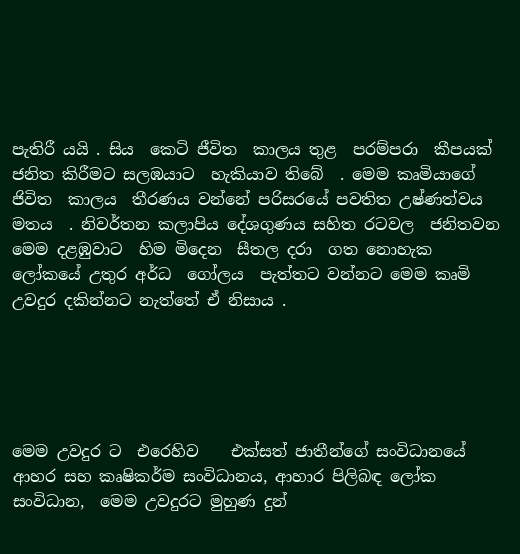පැතිරී යයි . සිය  කෙටි ජීවිත  කාලය තුළ  පරම්පරා  කීපයක් ජනිත කිරීමට සලඹයාට  හැකියාව තිබේ  . මෙම කෘමියාගේ ජිවිත  කාලය  තීරණය වන්නේ පරිසරයේ පවතිත උෂ්ණත්වය  මතය  . නිවර්තන කලාපිය දේශගුණය සහිත රටවල  ජනිතවන මෙම දළඹුවාට  හිම මිදෙන  සීතල දරා  ගත නොහැක  ලෝකයේ උතුර අර්ධ  ගෝලය  පැත්තට වන්නට මෙම කෘමි උවදුර දකින්නට නැත්තේ ඒ නිසාය .





මෙම උවදුර ට  එරෙහිව    එක්සත් ජාතීන්ගේ සංවිධානයේ ආහර සහ කෘෂිකර්ම සංවිධානය, ආහාර පිලිබඳ ලෝක සංවිධාන,  මෙම උවදුරට මුහුණ දුන්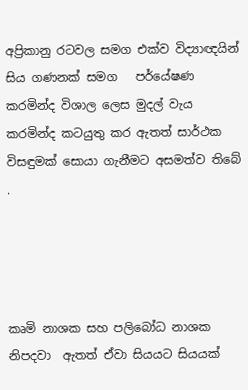අප්‍රිකානු රටවල සමග එක්ව විද්‍යාඥයින් සිය ගණනක් සමග   පර්යේෂණ කරමින්ද විශාල ලෙස මුදල් වැය කරමින්ද කටයුතු කර ඇතත් සාර්ථක විසඳුමක් සොයා ගැනීමට අසමත්ව තිබේ .




කෘමි නාශක සහ පලිබෝධ නාශක නිපදවා  ඇතත් ඒවා සියයට සියයක්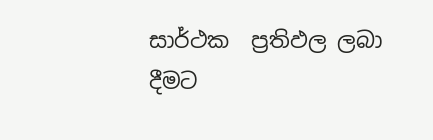සාර්ථක  ප්‍රතිඵල ලබා දීමට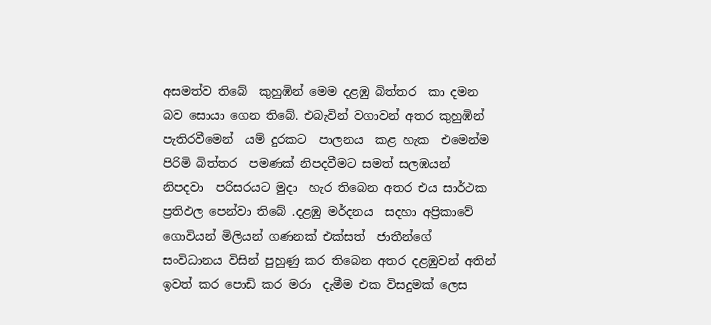අසමත්ව තිබේ  කුහුඹින් මෙම දළඹු බිත්තර  කා දමන බව සොයා ගෙන තිබේ. එබැවින් වගාවන් අතර කුහුඹින් පැතිරවීමෙන්  යම් දුරකට  පාලනය  කළ හැක  එමෙන්ම පිරිමි බිත්තර  පමණක් නිපදවීමට සමත් සලඹයන් නිපදවා  පරිසරයට මුදා  හැර තිබෙන අතර එය සාර්ථක  ප්‍රතිඵල පෙන්වා තිබේ .දළඹු මර්දනය  සදහා අප්‍රිකාවේ  ගොවියන් මිලියන් ගණනක් එක්සත්  ජාතීන්ගේ සංවිධානය විසින් පුහුණු කර තිබෙන අතර දළඹුවන් අතින් ඉවත් කර පොඩි කර මරා  දැමීම එක විසදුමක් ලෙස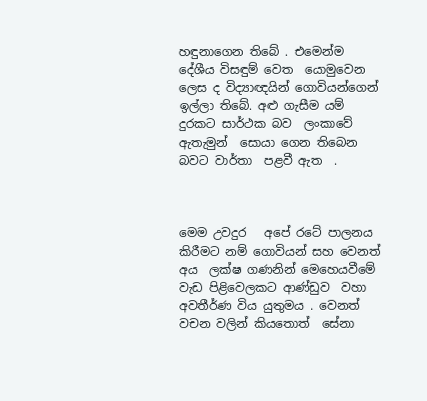හඳුනාගෙන තිබේ . එමෙන්ම දේශීය විසඳුම් වෙත  යොමුවෙන ලෙස ද විද්‍යාඥයින් ගොවියන්ගෙන් ඉල්ලා තිබේ. අළු ගැසීම යම් දුරකට සාර්ථක බව  ලංකාවේ ඇතැමුන්  සොයා ගෙන තිබෙන  බවට වාර්තා  පළවී ඇත  .



මෙම උවදුර   අපේ රටේ පාලනය  කිරීමට නම් ගොවියන් සහ වෙනත් අය  ලක්ෂ ගණනින් මෙහෙයවීමේ වැඩ පිළිවෙලකට ආණ්ඩුව  වහා අවතීර්ණ විය යුතුමය . වෙනත් වචන වලින් කියතොත්  සේනා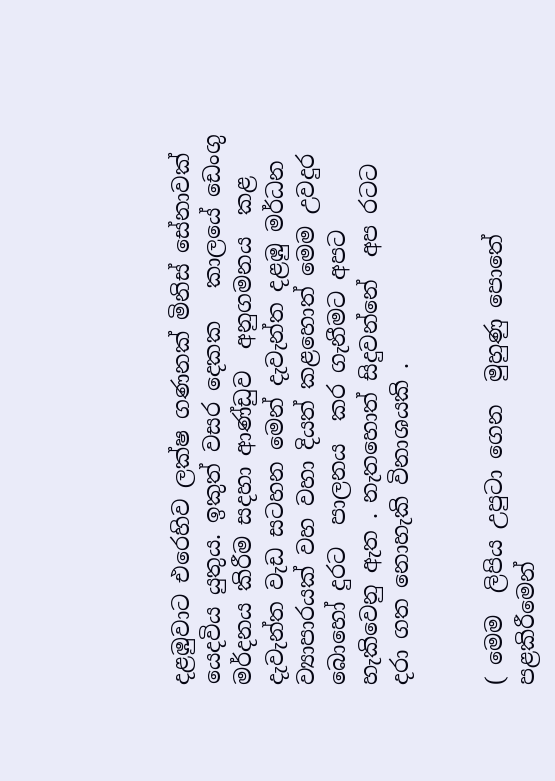දළඹුවාට එරෙහිව ලක්ෂ ගණනක් මිනිස් සේනාවක් යෙදවිය යුතුය. ඉකුත් වසර දෙකක   කාලයේ ඩෙංගු මර්දනය කිරීම සදහා ආණ්ඩුව  අනුගමනය  කළ දැවැන්ත වැඩ සටහන මෙන් දැවැන්ත දළඹු මර්ධන ව්‍යාපාරයක් වහ වහා දියත් කළහොත් මෙම උවදුර බොහෝ දුරට  පාලනය  කර ගැනීමට අපට හැකිවෙනු ඇත . නැතහොත් සිදුවන්නේ  අප රටට දරා ගත නොහැකි විනාශයකි .


( මෙම  ලිපිය උපුටා ගෙන  මුහුණු පොතේ පළකිරීමෙන්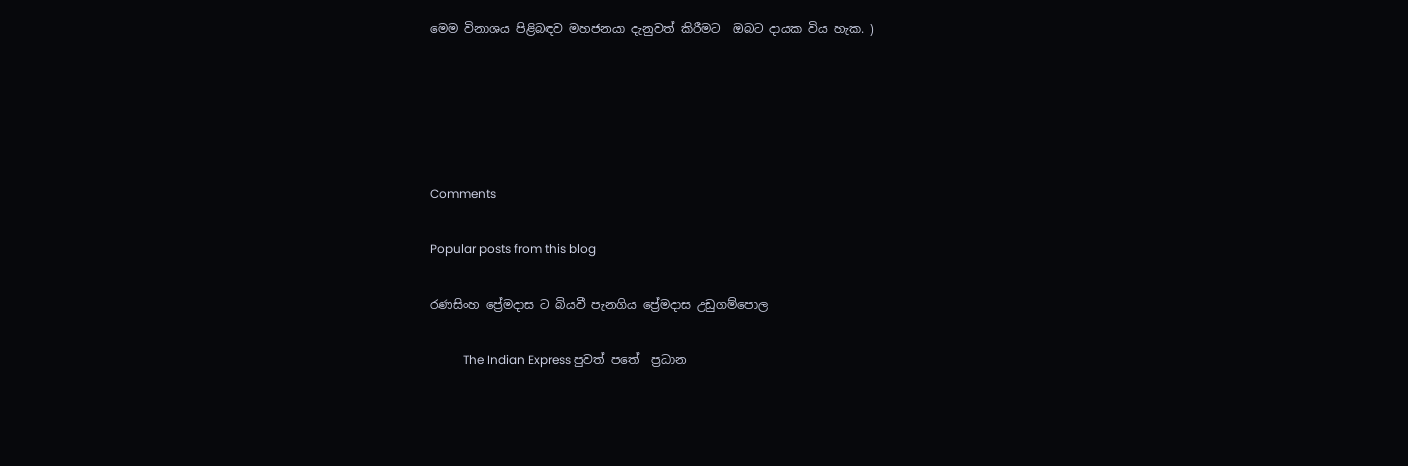මෙම විනාශය පිළිබඳව මහජනයා දැනුවත් කිරීමට  ඔබට දායක විය හැක. )





Comments

Popular posts from this blog

රණසිංහ ප්‍රේමදාස ට බියවී පැනගිය ප්‍රේමදාස උඩුගම්පොල

           The Indian Express පුවත් පතේ  ප්‍රධාන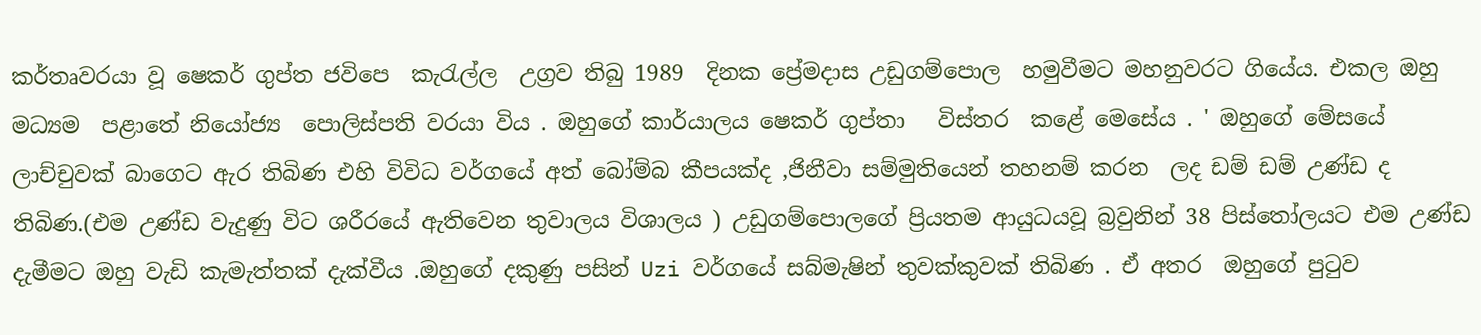කර්තෘවරයා වූ ෂෙකර් ගුප්ත ජවිපෙ  කැරැල්ල  උග්‍රව තිබු 1989  දිනක ප්‍රේමදාස උඩුගම්පොල  හමුවීමට මහනුවරට ගියේය. එකල ඔහු මධ්‍යම  පළාතේ නියෝජ්‍ය  පොලිස්පති වරයා විය . ඔහුගේ කාර්යාලය ෂෙකර් ගුප්තා   විස්තර  කළේ මෙසේය . ' ඔහුගේ මේසයේ  ලාච්චුවක් බාගෙට ඇර තිබිණ එහි විවිධ වර්ගයේ අත් බෝම්බ කීපයක්ද ,ජිනීවා සම්මුතියෙන් තහනම් කරන  ලද ඩම් ඩම් උණ්ඩ ද තිබිණ.(එම උණ්ඩ වැදුණු විට ශරීරයේ ඇතිවෙන තුවාලය විශාලය ) උඩුගම්පොලගේ ප්‍රියතම ආයුධයවූ බ්‍රවුනින් 38 පිස්තෝලයට එම උණ්ඩ  දැමීමට ඔහු වැඩි කැමැත්තක් දැක්වීය .ඔහුගේ දකුණු පසින් Uzi වර්ගයේ සබ්මැෂින් තුවක්කුවක් තිබිණ . ඒ අතර  ඔහුගේ පුටුව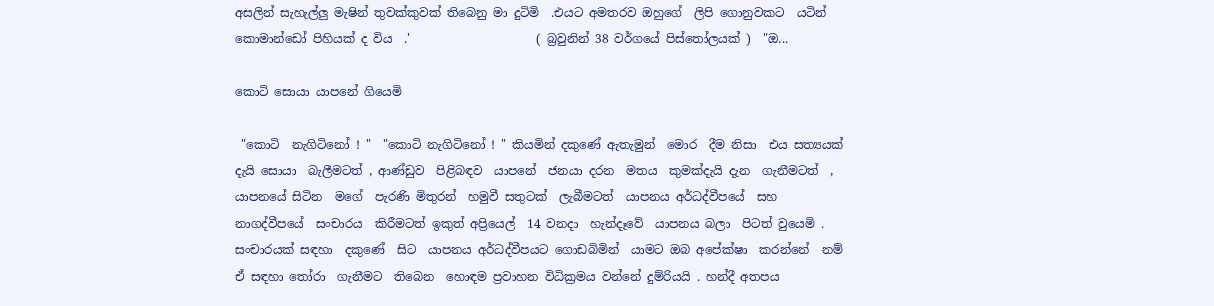අසලින් සැහැල්ලු මැෂින් තුවක්කුවක් තිබෙනු මා දුටිමි  .එයට අමතරව ඔහුගේ  ලිපි ගොනුවකට  යටින්  කොමාන්ඩෝ පිහියක් ද විය  .'                     ( බ්‍රවුනින් 38 වර්ගයේ පිස්තෝලයක් )  "ඔ...

කොටි සොයා යාපනේ ගියෙමි

 "කොටි  නැගිටිනෝ ! "  "කොටි නැගිටිනෝ ! " කියමින් දකුණේ ඇතැමුන්  මොර  දීම නිසා  එය සත්‍යයක් දැයි සොයා  බැලීමටත් , ආණ්ඩුව  පිළිබඳව  යාපනේ  ජනයා දරන  මතය  කුමක්දැයි දැන  ගැනීමටත්  , යාපනයේ සිටින  මගේ  පැරණි මිතුරන්  හමුවී සතුටක්  ලැබීමටත්  යාපනය අර්ධද්වීපයේ  සහ නාගද්වීපයේ  සංචාරය  කිරීමටත් ඉකුත් අප්‍රියෙල්  14 වනදා  හැන්දෑවේ  යාපනය බලා  පිටත් වුයෙමි .  සංචාරයක් සඳහා  දකුණේ  සිට  යාපනය අර්ධද්වීපයට ගොඩබිමින්  යාමට ඔබ අපේක්ෂා  කරන්නේ  නම් ඒ සඳහා තෝරා  ගැනීමට  තිබෙන  හොඳම ප්‍රවාහන විධික්‍රමය වන්නේ දුම්රියයි . හන්දී අතපය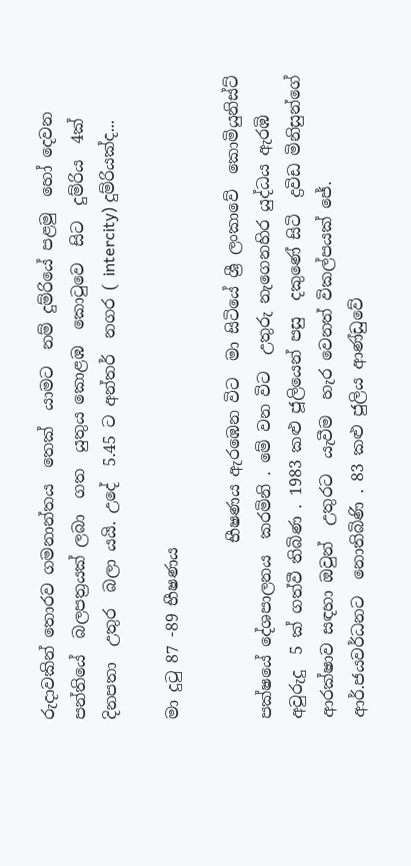රුදාවකින් තොරව ගමනාන්තය  තෙක්  යාමට  නම් දුම්රියේ පළමු  හෝ දෙවන  පන්තියේ  බලපත්‍රයක් ලබා  ගත  යුතුය කොළඹ  කොටුවෙ  සිට  දුම්රිය  4ක් දිනපතා  උතුර  බලා යයි. උදේ  5.45 ට අන්තර්  නගර ( intercity) දුම්රියක්ද...

මා දුටු 87 -89 භීෂණය

                      භීෂණය ඇරඹෙන විට  මා සිටියේ ශ්‍රී ලංකාවේ  කොමියුනිස්ට් පක්ෂයේ දේශපාලනය  කරමිනි . මේ වන විට  උතුරු නැගෙනහිර යුද්ධය ඇරඹි අවුරුදු  5 ක් ගත්වී තිබිණ . 1983 කළු ජූලියෙන් පසු  දකුණේ සිටි  ද්‍රවිඩ මිනිසුන්ගේ ආරක්ෂාව සඳහා ඔවුන්  උතුරට  යැවීම  හැර වෙනත් විකල්පයක් ජේ. ආර්.ජයවර්ධනට  නොතිබිණි . 83 කළු ජුලිය ආණ්ඩුවේ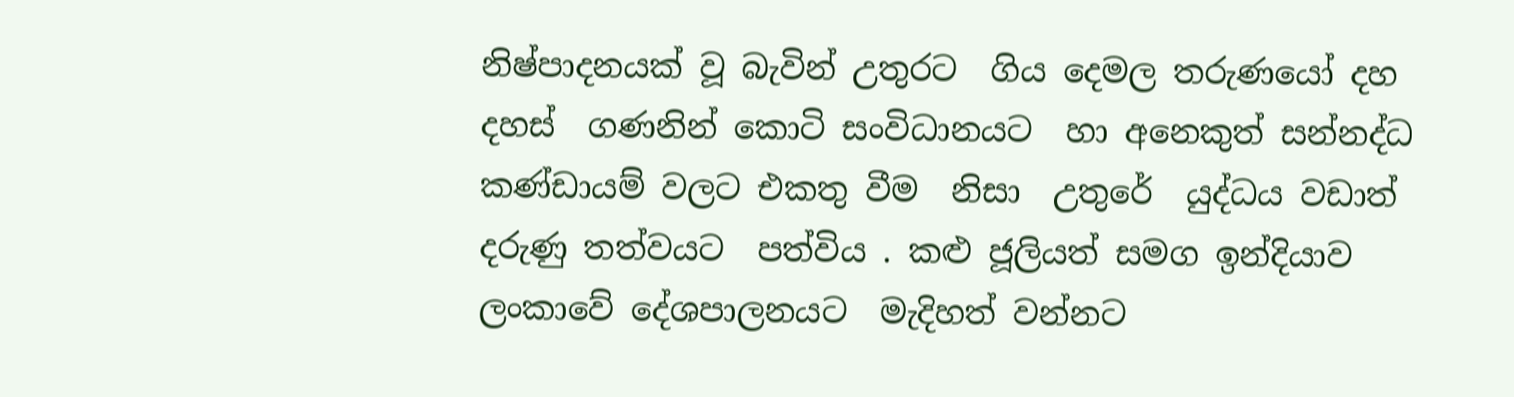නිෂ්පාදනයක් වූ බැවින් උතුරට  ගිය දෙමල තරුණයෝ දහ දහස්  ගණනින් කොටි සංවිධානයට  හා අනෙකුත් සන්නද්ධ  කණ්ඩායම් වලට එකතු වීම  නිසා  උතුරේ  යුද්ධය වඩාත් දරුණු තත්වයට  පත්විය . කළු ජූලියත් සමග ඉන්දියාව  ලංකාවේ දේශපාලනයට  මැදිහත් වන්නට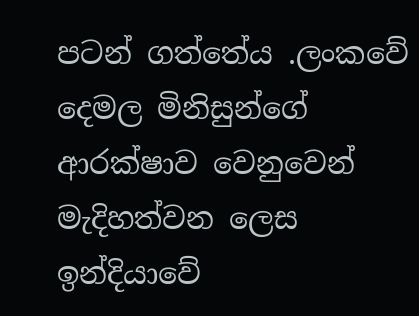පටන් ගත්තේය .ලංකවේ දෙමල මිනිසුන්ගේ ආරක්ෂාව වෙනුවෙන්  මැදිහත්වන ලෙස  ඉන්දියාවේ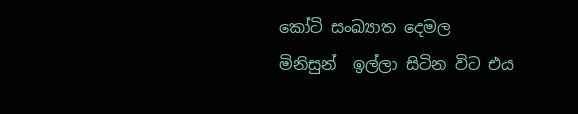කෝටි සංඛ්‍යාත දෙමල  මිනිසුන්  ඉල්ලා සිටින විට එය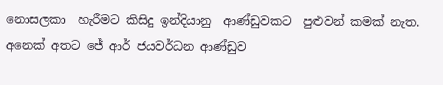නොසලකා  හැරීමට කිසිදු ඉන්දියානු  ආණ්ඩුවකට  පුළුවන් කමක් නැත. අනෙක් අතට ජේ ආර් ජයවර්ධන ආණ්ඩුව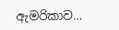ඇමරිකාව...